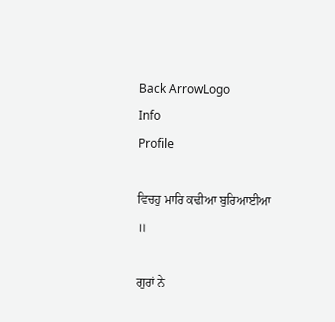Back ArrowLogo
Info
Profile

ਵਿਚਹੁ ਮਾਰਿ ਕਢੀਆ ਬੁਰਿਆਈਆ ॥

ਗੁਰਾਂ ਨੇ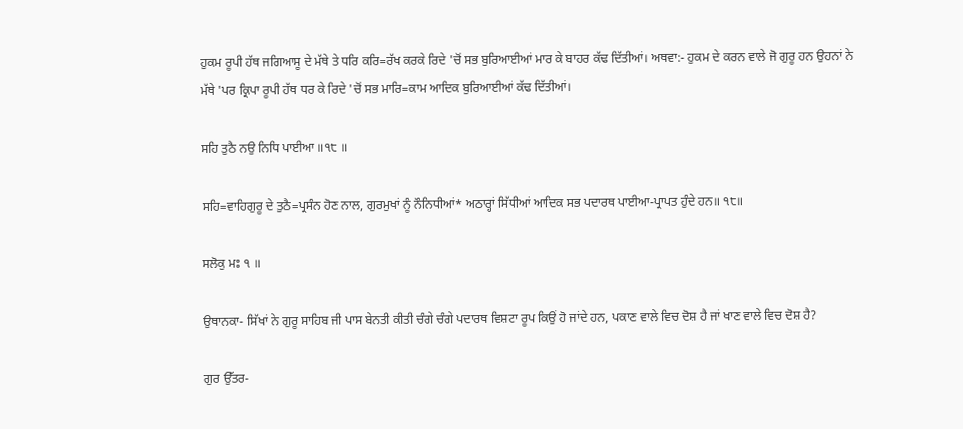ਹੁਕਮ ਰੂਪੀ ਹੱਥ ਜਗਿਆਸੂ ਦੇ ਮੱਥੇ ਤੇ ਧਰਿ ਕਰਿ=ਰੱਖ ਕਰਕੇ ਰਿਦੇ 'ਚੋਂ ਸਭ ਬੁਰਿਆਈਆਂ ਮਾਰ ਕੇ ਬਾਹਰ ਕੱਢ ਦਿੱਤੀਆਂ। ਅਥਵਾ:- ਹੁਕਮ ਦੇ ਕਰਨ ਵਾਲੇ ਜੋ ਗੁਰੂ ਹਨ ਉਹਨਾਂ ਨੇ ਮੱਥੇ 'ਪਰ ਕ੍ਰਿਪਾ ਰੂਪੀ ਹੱਥ ਧਰ ਕੇ ਰਿਦੇ 'ਚੋਂ ਸਭ ਮਾਰਿ=ਕਾਮ ਆਦਿਕ ਬੁਰਿਆਈਆਂ ਕੱਢ ਦਿੱਤੀਆਂ।

ਸਹਿ ਤੁਠੈ ਨਉ ਨਿਧਿ ਪਾਈਆ ॥੧੮ ॥

ਸਹਿ=ਵਾਹਿਗੁਰੂ ਦੇ ਤੁਠੈ=ਪ੍ਰਸੰਨ ਹੋਣ ਨਾਲ, ਗੁਰਮੁਖਾਂ ਨੂੰ ਨੌਨਿਧੀਆਂ* ਅਠਾਰ੍ਹਾਂ ਸਿੱਧੀਆਂ ਆਦਿਕ ਸਭ ਪਦਾਰਥ ਪਾਈਆ-ਪ੍ਰਾਪਤ ਹੁੰਦੇ ਹਨ॥ ੧੮॥

ਸਲੋਕੁ ਮਃ ੧ ॥

ਉਥਾਨਕਾ- ਸਿੱਖਾਂ ਨੇ ਗੁਰੂ ਸਾਹਿਬ ਜੀ ਪਾਸ ਬੇਨਤੀ ਕੀਤੀ ਚੰਗੇ ਚੰਗੇ ਪਦਾਰਥ ਵਿਸ਼ਟਾ ਰੂਪ ਕਿਉਂ ਹੋ ਜਾਂਦੇ ਹਨ, ਪਕਾਣ ਵਾਲੇ ਵਿਚ ਦੋਸ਼ ਹੈ ਜਾਂ ਖਾਣ ਵਾਲੇ ਵਿਚ ਦੋਸ਼ ਹੈ?

ਗੁਰ ਉੱਤਰ-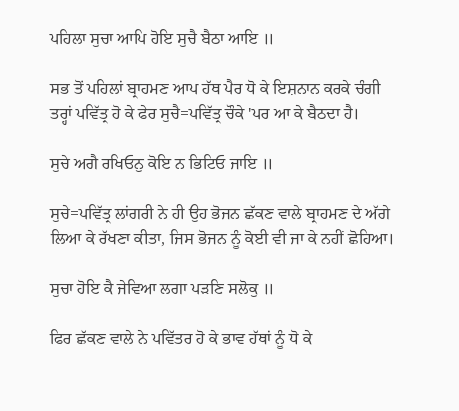ਪਹਿਲਾ ਸੁਚਾ ਆਪਿ ਹੋਇ ਸੁਚੈ ਬੈਠਾ ਆਇ ॥

ਸਭ ਤੋਂ ਪਹਿਲਾਂ ਬ੍ਰਾਹਮਣ ਆਪ ਹੱਥ ਪੈਰ ਧੋ ਕੇ ਇਸ਼ਨਾਨ ਕਰਕੇ ਚੰਗੀ ਤਰ੍ਹਾਂ ਪਵਿੱਤ੍ਰ ਹੋ ਕੇ ਫੇਰ ਸੁਚੈ=ਪਵਿੱਤ੍ਰ ਚੌਕੇ 'ਪਰ ਆ ਕੇ ਬੈਠਦਾ ਹੈ।

ਸੁਚੇ ਅਗੈ ਰਖਿਓਨੁ ਕੋਇ ਨ ਭਿਟਿਓ ਜਾਇ ॥

ਸੁਚੇ=ਪਵਿੱਤ੍ਰ ਲਾਂਗਰੀ ਨੇ ਹੀ ਉਹ ਭੋਜਨ ਛੱਕਣ ਵਾਲੇ ਬ੍ਰਾਹਮਣ ਦੇ ਅੱਗੇ ਲਿਆ ਕੇ ਰੱਖਣਾ ਕੀਤਾ, ਜਿਸ ਭੋਜਨ ਨੂੰ ਕੋਈ ਵੀ ਜਾ ਕੇ ਨਹੀਂ ਛੋਹਿਆ।

ਸੁਚਾ ਹੋਇ ਕੈ ਜੇਵਿਆ ਲਗਾ ਪੜਣਿ ਸਲੋਕੁ ॥

ਫਿਰ ਛੱਕਣ ਵਾਲੇ ਨੇ ਪਵਿੱਤਰ ਹੋ ਕੇ ਭਾਵ ਹੱਥਾਂ ਨੂੰ ਧੋ ਕੇ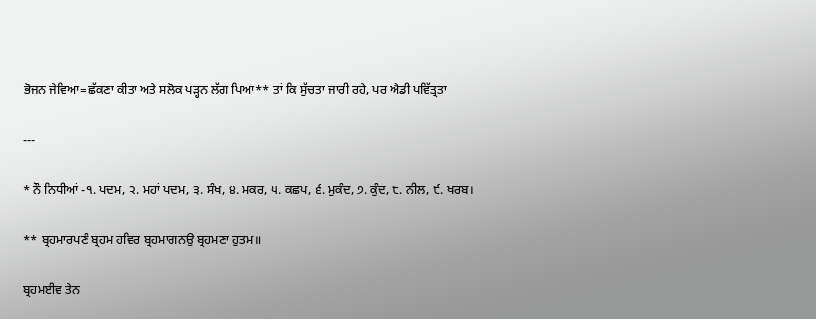ਭੋਜਨ ਜੇਵਿਆ=ਛੱਕਣਾ ਕੀਤਾ ਅਤੇ ਸਲੋਕ ਪੜ੍ਹਨ ਲੱਗ ਪਿਆ** ਤਾਂ ਕਿ ਸੁੱਚਤਾ ਜਾਰੀ ਰਹੇ, ਪਰ ਐਡੀ ਪਵਿੱਤ੍ਰਤਾ

---

* ਨੌ ਨਿਧੀਆਂ -੧. ਪਦਮ, ੨. ਮਹਾਂ ਪਦਮ, ੩. ਸੰਖ, ੪. ਮਕਰ, ੫. ਕਛਪ, ੬. ਮੁਕੰਦ, ੭. ਕੁੰਦ, ੮. ਨੀਲ, ੯. ਖਰਬ।

** ਬ੍ਰਹਮਾਰਪਣੰ ਬ੍ਰਹਮ ਹਵਿਰ ਬ੍ਰਹਮਾਗਨਉ ਬ੍ਰਹਮਣਾ ਹੁਤਮ॥

ਬ੍ਰਹਮਈਵ ਤੇਨ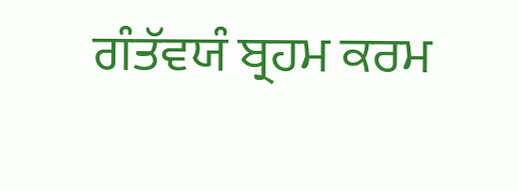ਗੰਤੱਵਯੰ ਬ੍ਰਹਮ ਕਰਮ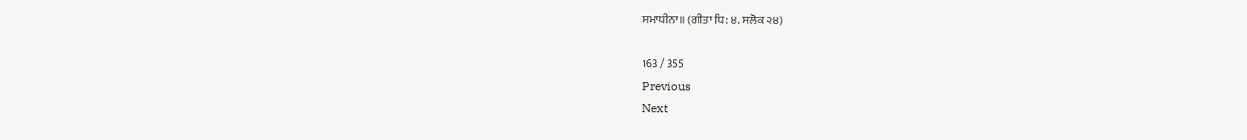ਸਮਾਧੀਨਾ॥ (ਗੀਤਾ ਧਿ: ੪. ਸਲੋਕ ੨੪)

163 / 355
Previous
Next